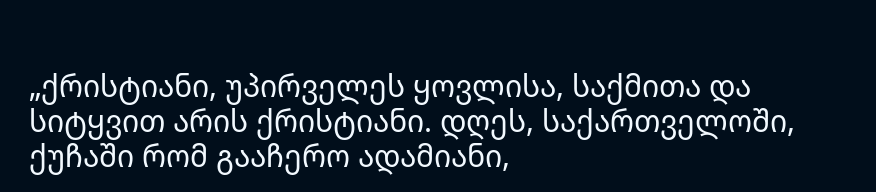„ქრისტიანი, უპირველეს ყოვლისა, საქმითა და სიტყვით არის ქრისტიანი. დღეს, საქართველოში, ქუჩაში რომ გააჩერო ადამიანი,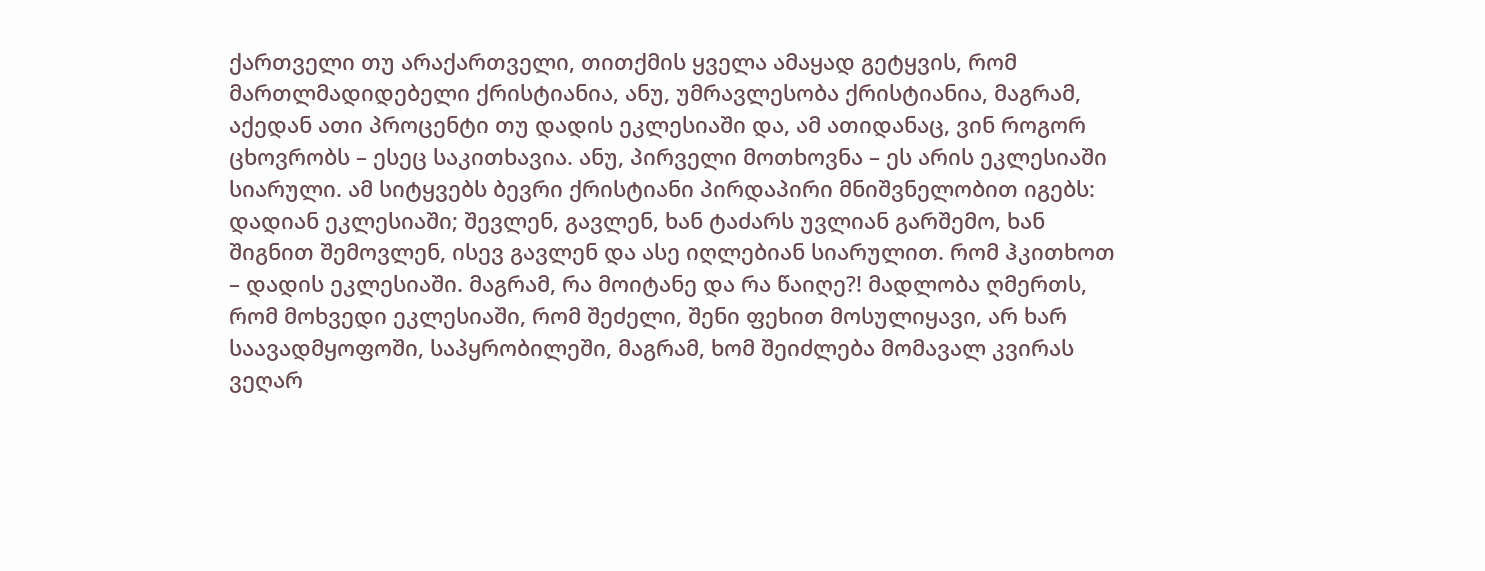ქართველი თუ არაქართველი, თითქმის ყველა ამაყად გეტყვის, რომ მართლმადიდებელი ქრისტიანია, ანუ, უმრავლესობა ქრისტიანია, მაგრამ, აქედან ათი პროცენტი თუ დადის ეკლესიაში და, ამ ათიდანაც, ვინ როგორ ცხოვრობს – ესეც საკითხავია. ანუ, პირველი მოთხოვნა – ეს არის ეკლესიაში სიარული. ამ სიტყვებს ბევრი ქრისტიანი პირდაპირი მნიშვნელობით იგებს: დადიან ეკლესიაში; შევლენ, გავლენ, ხან ტაძარს უვლიან გარშემო, ხან შიგნით შემოვლენ, ისევ გავლენ და ასე იღლებიან სიარულით. რომ ჰკითხოთ – დადის ეკლესიაში. მაგრამ, რა მოიტანე და რა წაიღე?! მადლობა ღმერთს, რომ მოხვედი ეკლესიაში, რომ შეძელი, შენი ფეხით მოსულიყავი, არ ხარ საავადმყოფოში, საპყრობილეში, მაგრამ, ხომ შეიძლება მომავალ კვირას ვეღარ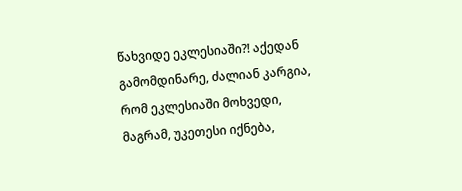წახვიდე ეკლესიაში?! აქედან გამომდინარე, ძალიან კარგია, რომ ეკლესიაში მოხვედი, მაგრამ, უკეთესი იქნება,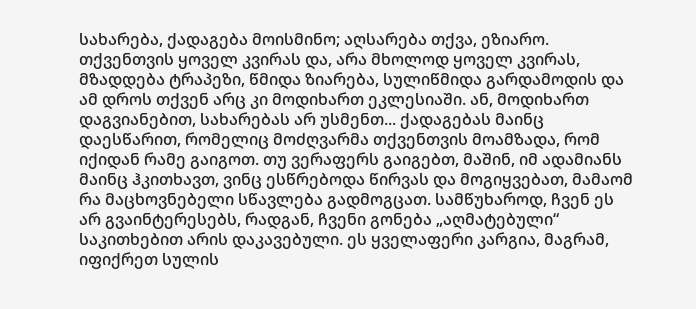სახარება, ქადაგება მოისმინო; აღსარება თქვა, ეზიარო. თქვენთვის ყოველ კვირას და, არა მხოლოდ ყოველ კვირას, მზადდება ტრაპეზი, წმიდა ზიარება, სულიწმიდა გარდამოდის და ამ დროს თქვენ არც კი მოდიხართ ეკლესიაში. ან, მოდიხართ დაგვიანებით, სახარებას არ უსმენთ... ქადაგებას მაინც დაესწარით, რომელიც მოძღვარმა თქვენთვის მოამზადა, რომ იქიდან რამე გაიგოთ. თუ ვერაფერს გაიგებთ, მაშინ, იმ ადამიანს მაინც ჰკითხავთ, ვინც ესწრებოდა წირვას და მოგიყვებათ, მამაომ რა მაცხოვნებელი სწავლება გადმოგცათ. სამწუხაროდ, ჩვენ ეს არ გვაინტერესებს, რადგან, ჩვენი გონება „აღმატებული“ საკითხებით არის დაკავებული. ეს ყველაფერი კარგია, მაგრამ, იფიქრეთ სულის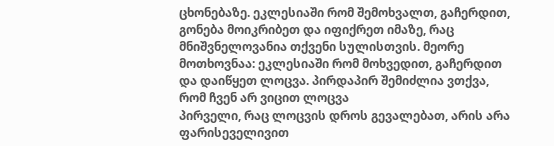ცხონებაზე. ეკლესიაში რომ შემოხვალთ, გაჩერდით, გონება მოიკრიბეთ და იფიქრეთ იმაზე, რაც მნიშვნელოვანია თქვენი სულისთვის. მეორე მოთხოვნაა: ეკლესიაში რომ მოხვედით, გაჩერდით და დაიწყეთ ლოცვა. პირდაპირ შემიძლია ვთქვა, რომ ჩვენ არ ვიცით ლოცვა
პირველი, რაც ლოცვის დროს გევალებათ, არის არა ფარისეველივით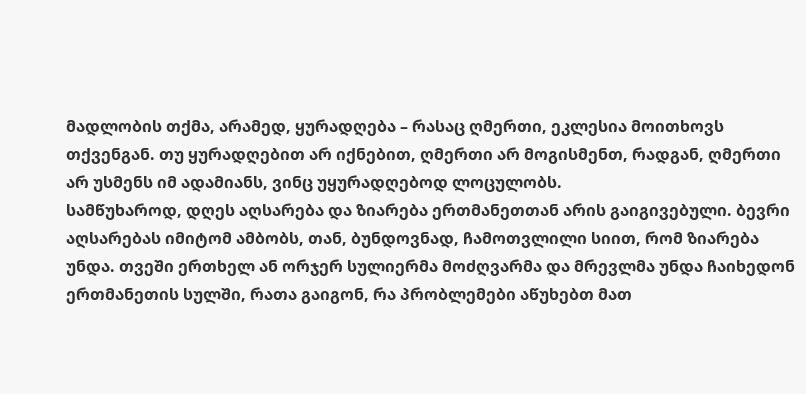მადლობის თქმა, არამედ, ყურადღება – რასაც ღმერთი, ეკლესია მოითხოვს თქვენგან. თუ ყურადღებით არ იქნებით, ღმერთი არ მოგისმენთ, რადგან, ღმერთი არ უსმენს იმ ადამიანს, ვინც უყურადღებოდ ლოცულობს.
სამწუხაროდ, დღეს აღსარება და ზიარება ერთმანეთთან არის გაიგივებული. ბევრი აღსარებას იმიტომ ამბობს, თან, ბუნდოვნად, ჩამოთვლილი სიით, რომ ზიარება უნდა. თვეში ერთხელ ან ორჯერ სულიერმა მოძღვარმა და მრევლმა უნდა ჩაიხედონ ერთმანეთის სულში, რათა გაიგონ, რა პრობლემები აწუხებთ მათ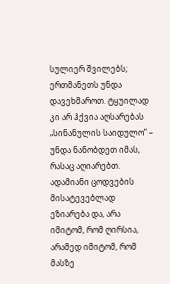სულიერ შვილებს; ერთმანეთს უნდა დავეხმაროთ. ტყუილად კი არ ჰქვია აღსარებას „სინანულის საიდულო” – უნდა ნანობდეთ იმას, რასაც აღიარებთ. ადამიანი ცოდვების მისატევებლად ეზიარება და, არა იმიტომ, რომ ღირსია, არამედ იმიტომ, რომ მასზე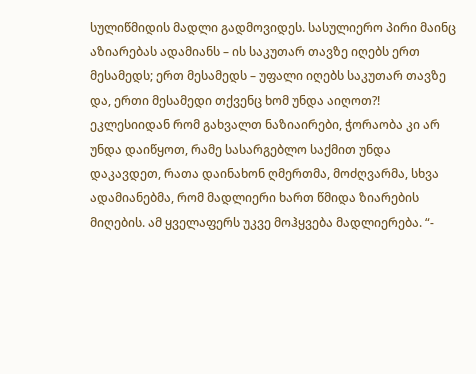სულიწმიდის მადლი გადმოვიდეს. სასულიერო პირი მაინც აზიარებას ადამიანს – ის საკუთარ თავზე იღებს ერთ მესამედს; ერთ მესამედს – უფალი იღებს საკუთარ თავზე და, ერთი მესამედი თქვენც ხომ უნდა აიღოთ?! ეკლესიიდან რომ გახვალთ ნაზიაირები, ჭორაობა კი არ უნდა დაიწყოთ, რამე სასარგებლო საქმით უნდა დაკავდეთ, რათა დაინახონ ღმერთმა, მოძღვარმა, სხვა ადამიანებმა, რომ მადლიერი ხართ წმიდა ზიარების მიღების. ამ ყველაფერს უკვე მოჰყვება მადლიერება. “-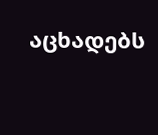აცხადებს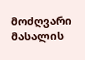მოძღვარი
მასალის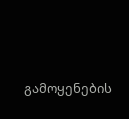გამოყენების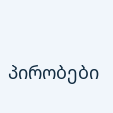პირობები